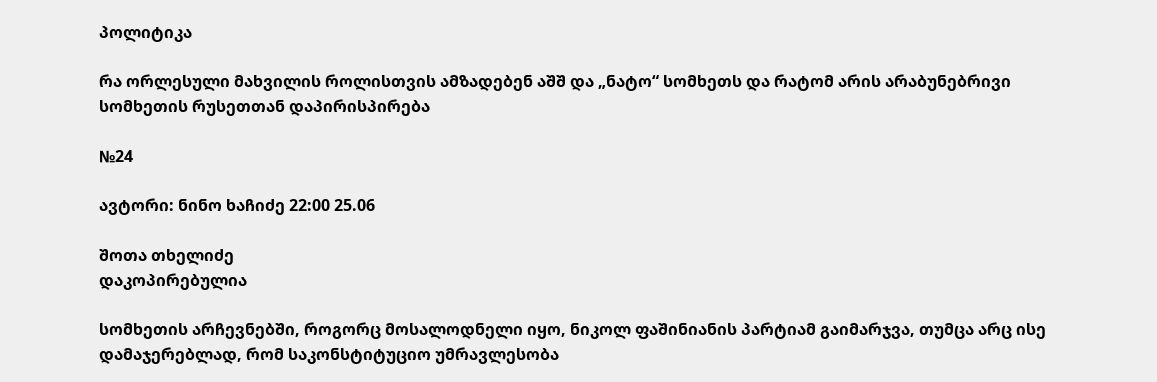პოლიტიკა

რა ორლესული მახვილის როლისთვის ამზადებენ აშშ და „ნატო“ სომხეთს და რატომ არის არაბუნებრივი სომხეთის რუსეთთან დაპირისპირება

№24

ავტორი: ნინო ხაჩიძე 22:00 25.06

შოთა თხელიძე
დაკოპირებულია

სომხეთის არჩევნებში, როგორც მოსალოდნელი იყო, ნიკოლ ფაშინიანის პარტიამ გაიმარჯვა, თუმცა არც ისე დამაჯერებლად, რომ საკონსტიტუციო უმრავლესობა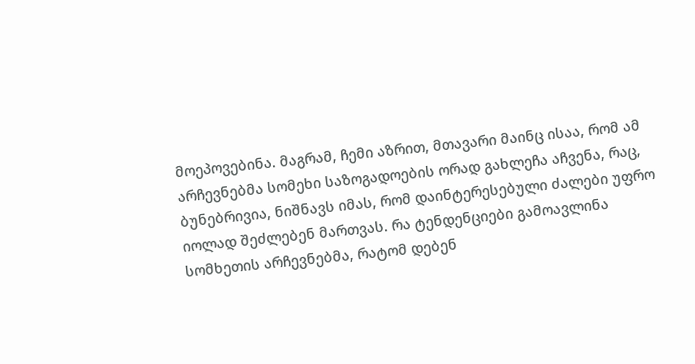მოეპოვებინა. მაგრამ, ჩემი აზრით, მთავარი მაინც ისაა, რომ ამ არჩევნებმა სომეხი საზოგადოების ორად გახლეჩა აჩვენა, რაც, ბუნებრივია, ნიშნავს იმას, რომ დაინტერესებული ძალები უფრო იოლად შეძლებენ მართვას. რა ტენდენციები გამოავლინა სომხეთის არჩევნებმა, რატომ დებენ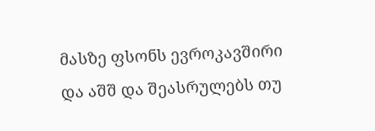მასზე ფსონს ევროკავშირი და აშშ და შეასრულებს თუ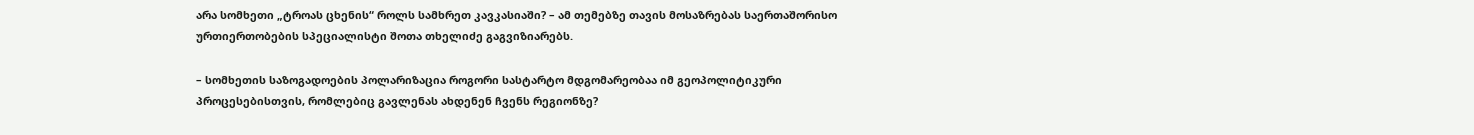არა სომხეთი „ტროას ცხენის“ როლს სამხრეთ კავკასიაში? – ამ თემებზე თავის მოსაზრებას საერთაშორისო ურთიერთობების სპეციალისტი შოთა თხელიძე გაგვიზიარებს.

– სომხეთის საზოგადოების პოლარიზაცია როგორი სასტარტო მდგომარეობაა იმ გეოპოლიტიკური პროცესებისთვის, რომლებიც გავლენას ახდენენ ჩვენს რეგიონზე?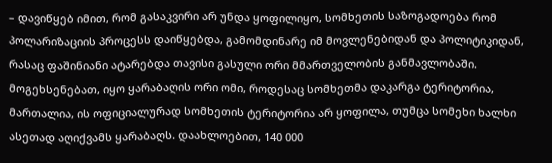– დავიწყებ იმით, რომ გასაკვირი არ უნდა ყოფილიყო, სომხეთის საზოგადოება რომ პოლარიზაციის პროცესს დაიწყებდა, გამომდინარე იმ მოვლენებიდან და პოლიტიკიდან, რასაც ფაშინიანი ატარებდა თავისი გასული ორი მმართველობის განმავლობაში. მოგეხსენებათ, იყო ყარაბაღის ორი ომი, როდესაც სომხეთმა დაკარგა ტერიტორია, მართალია, ის ოფიციალურად სომხეთის ტერიტორია არ ყოფილა, თუმცა სომეხი ხალხი ასეთად აღიქვამს ყარაბაღს. დაახლოებით, 140 000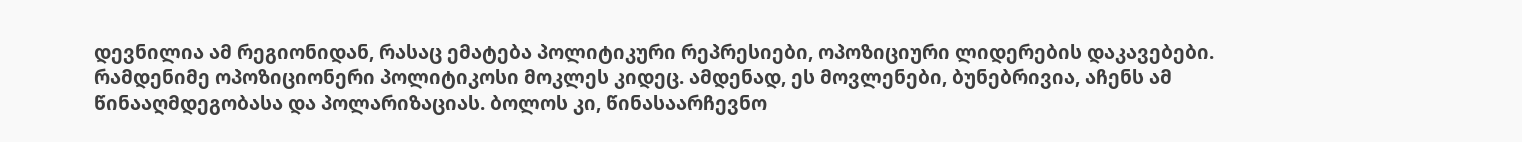დევნილია ამ რეგიონიდან, რასაც ემატება პოლიტიკური რეპრესიები, ოპოზიციური ლიდერების დაკავებები. რამდენიმე ოპოზიციონერი პოლიტიკოსი მოკლეს კიდეც. ამდენად, ეს მოვლენები, ბუნებრივია, აჩენს ამ წინააღმდეგობასა და პოლარიზაციას. ბოლოს კი, წინასაარჩევნო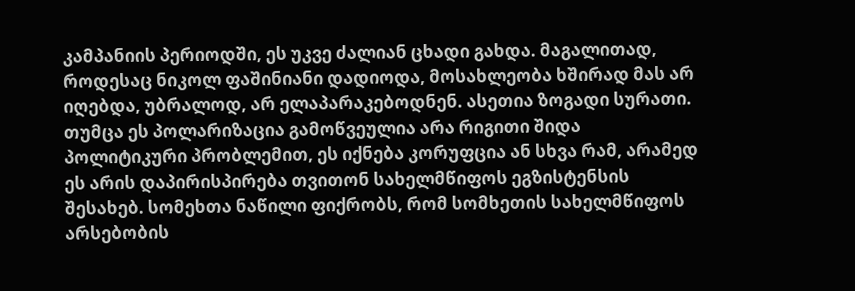კამპანიის პერიოდში, ეს უკვე ძალიან ცხადი გახდა. მაგალითად, როდესაც ნიკოლ ფაშინიანი დადიოდა, მოსახლეობა ხშირად მას არ იღებდა, უბრალოდ, არ ელაპარაკებოდნენ. ასეთია ზოგადი სურათი. თუმცა ეს პოლარიზაცია გამოწვეულია არა რიგითი შიდა პოლიტიკური პრობლემით, ეს იქნება კორუფცია ან სხვა რამ, არამედ ეს არის დაპირისპირება თვითონ სახელმწიფოს ეგზისტენსის შესახებ. სომეხთა ნაწილი ფიქრობს, რომ სომხეთის სახელმწიფოს არსებობის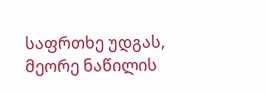საფრთხე უდგას, მეორე ნაწილის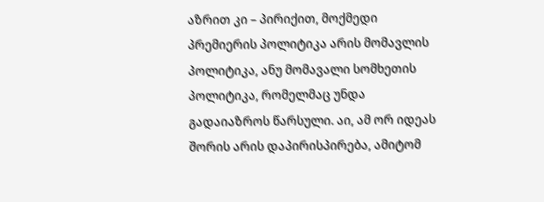აზრით კი – პირიქით, მოქმედი პრემიერის პოლიტიკა არის მომავლის პოლიტიკა, ანუ მომავალი სომხეთის პოლიტიკა, რომელმაც უნდა გადაიაზროს წარსული. აი, ამ ორ იდეას შორის არის დაპირისპირება, ამიტომ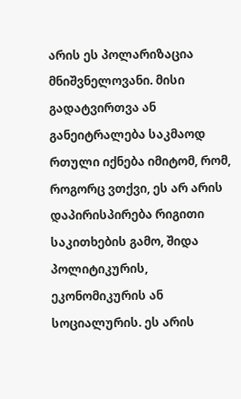არის ეს პოლარიზაცია მნიშვნელოვანი. მისი გადატვირთვა ან განეიტრალება საკმაოდ რთული იქნება იმიტომ, რომ, როგორც ვთქვი, ეს არ არის დაპირისპირება რიგითი საკითხების გამო, შიდა პოლიტიკურის, ეკონომიკურის ან სოციალურის. ეს არის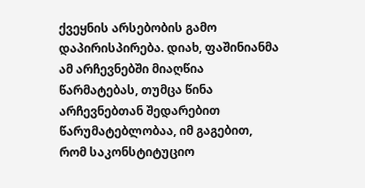ქვეყნის არსებობის გამო დაპირისპირება. დიახ, ფაშინიანმა ამ არჩევნებში მიაღწია წარმატებას, თუმცა წინა არჩევნებთან შედარებით წარუმატებლობაა, იმ გაგებით, რომ საკონსტიტუციო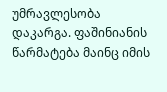უმრავლესობა დაკარგა. ფაშინიანის წარმატება მაინც იმის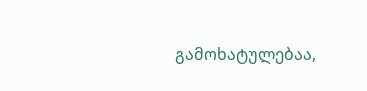გამოხატულებაა,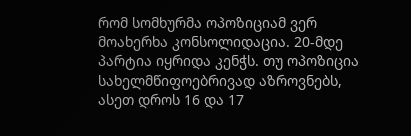რომ სომხურმა ოპოზიციამ ვერ მოახერხა კონსოლიდაცია. 20-მდე პარტია იყრიდა კენჭს. თუ ოპოზიცია სახელმწიფოებრივად აზროვნებს, ასეთ დროს 16 და 17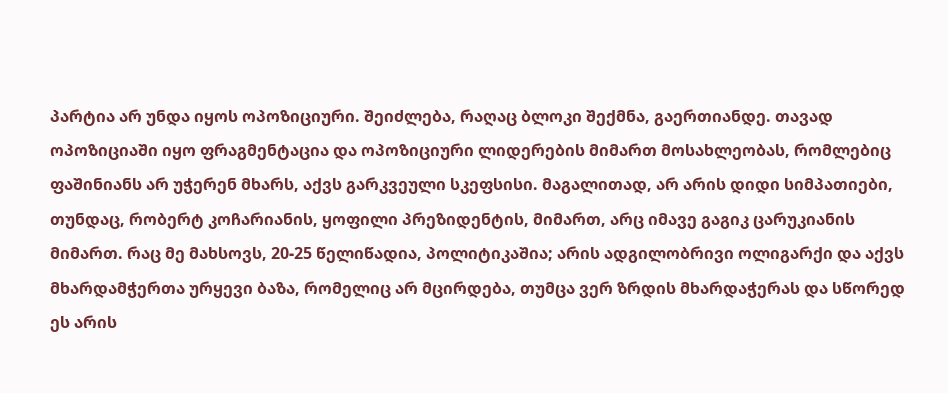პარტია არ უნდა იყოს ოპოზიციური. შეიძლება, რაღაც ბლოკი შექმნა, გაერთიანდე. თავად ოპოზიციაში იყო ფრაგმენტაცია და ოპოზიციური ლიდერების მიმართ მოსახლეობას, რომლებიც ფაშინიანს არ უჭერენ მხარს, აქვს გარკვეული სკეფსისი. მაგალითად, არ არის დიდი სიმპათიები, თუნდაც, რობერტ კოჩარიანის, ყოფილი პრეზიდენტის, მიმართ, არც იმავე გაგიკ ცარუკიანის მიმართ. რაც მე მახსოვს, 20-25 წელიწადია, პოლიტიკაშია; არის ადგილობრივი ოლიგარქი და აქვს მხარდამჭერთა ურყევი ბაზა, რომელიც არ მცირდება, თუმცა ვერ ზრდის მხარდაჭერას და სწორედ ეს არის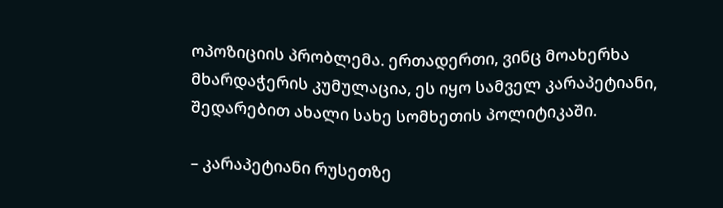ოპოზიციის პრობლემა. ერთადერთი, ვინც მოახერხა მხარდაჭერის კუმულაცია, ეს იყო სამველ კარაპეტიანი, შედარებით ახალი სახე სომხეთის პოლიტიკაში.

– კარაპეტიანი რუსეთზე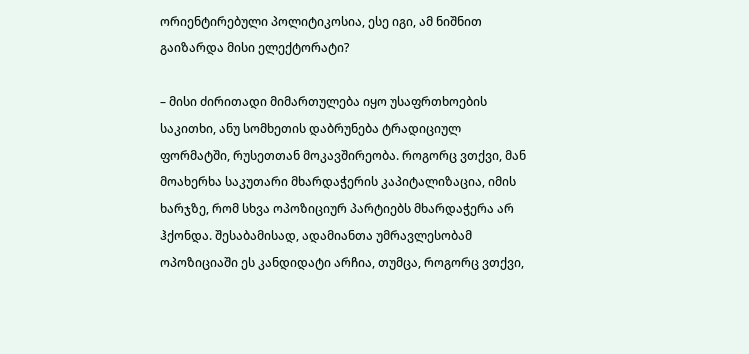ორიენტირებული პოლიტიკოსია, ესე იგი, ამ ნიშნით გაიზარდა მისი ელექტორატი?

– მისი ძირითადი მიმართულება იყო უსაფრთხოების საკითხი, ანუ სომხეთის დაბრუნება ტრადიციულ ფორმატში, რუსეთთან მოკავშირეობა. როგორც ვთქვი, მან მოახერხა საკუთარი მხარდაჭერის კაპიტალიზაცია, იმის ხარჯზე, რომ სხვა ოპოზიციურ პარტიებს მხარდაჭერა არ ჰქონდა. შესაბამისად, ადამიანთა უმრავლესობამ ოპოზიციაში ეს კანდიდატი არჩია, თუმცა, როგორც ვთქვი,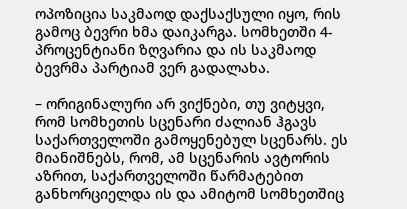ოპოზიცია საკმაოდ დაქსაქსული იყო, რის გამოც ბევრი ხმა დაიკარგა. სომხეთში 4-პროცენტიანი ზღვარია და ის საკმაოდ ბევრმა პარტიამ ვერ გადალახა.

– ორიგინალური არ ვიქნები, თუ ვიტყვი, რომ სომხეთის სცენარი ძალიან ჰგავს საქართველოში გამოყენებულ სცენარს. ეს მიანიშნებს, რომ, ამ სცენარის ავტორის აზრით, საქართველოში წარმატებით განხორციელდა ის და ამიტომ სომხეთშიც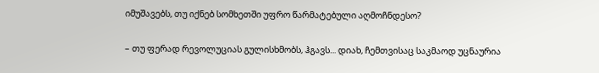იმუშავებს, თუ იქნებ სომხეთში უფრო წარმატებული აღმოჩნდესო?

– თუ ფერად რევოლუციას გულისხმობს, ჰგავს... დიახ, ჩემთვისაც საკმაოდ უცნაურია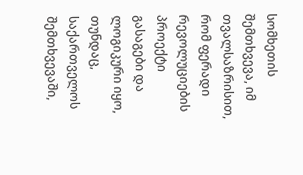სომხეთის შემთხვევა, იმ თვალსაზრისით, რომ ფერადი რევოლუციების პროექტი გასაგები და ლოგიკური იყო, თუნდაც, საქართველოს შემთხვევაში,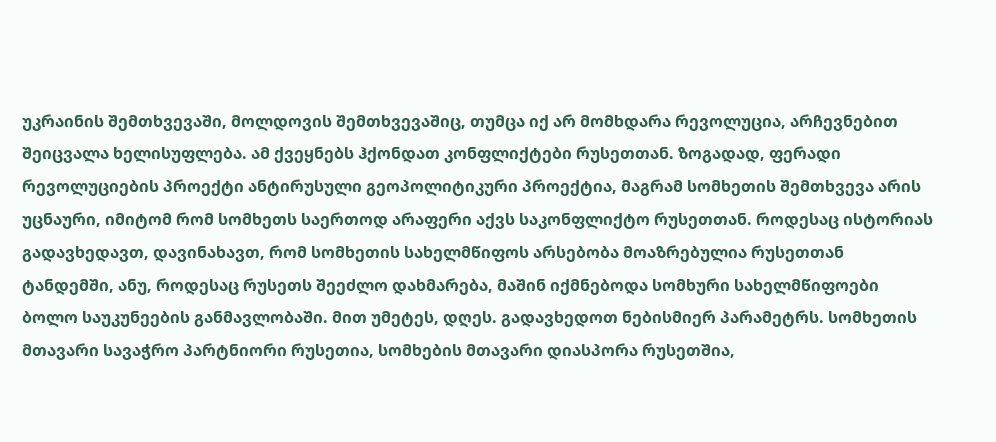უკრაინის შემთხვევაში, მოლდოვის შემთხვევაშიც, თუმცა იქ არ მომხდარა რევოლუცია, არჩევნებით შეიცვალა ხელისუფლება. ამ ქვეყნებს ჰქონდათ კონფლიქტები რუსეთთან. ზოგადად, ფერადი რევოლუციების პროექტი ანტირუსული გეოპოლიტიკური პროექტია, მაგრამ სომხეთის შემთხვევა არის უცნაური, იმიტომ რომ სომხეთს საერთოდ არაფერი აქვს საკონფლიქტო რუსეთთან. როდესაც ისტორიას გადავხედავთ, დავინახავთ, რომ სომხეთის სახელმწიფოს არსებობა მოაზრებულია რუსეთთან ტანდემში, ანუ, როდესაც რუსეთს შეეძლო დახმარება, მაშინ იქმნებოდა სომხური სახელმწიფოები ბოლო საუკუნეების განმავლობაში. მით უმეტეს, დღეს. გადავხედოთ ნებისმიერ პარამეტრს. სომხეთის მთავარი სავაჭრო პარტნიორი რუსეთია, სომხების მთავარი დიასპორა რუსეთშია,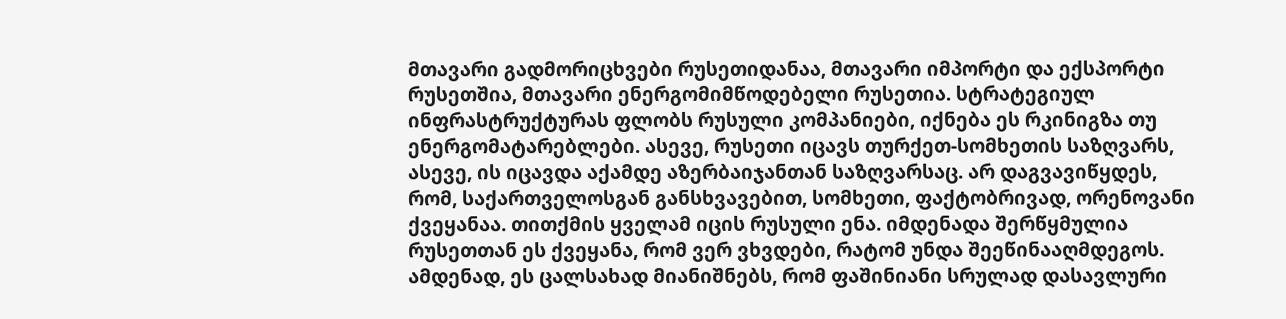მთავარი გადმორიცხვები რუსეთიდანაა, მთავარი იმპორტი და ექსპორტი რუსეთშია, მთავარი ენერგომიმწოდებელი რუსეთია. სტრატეგიულ ინფრასტრუქტურას ფლობს რუსული კომპანიები, იქნება ეს რკინიგზა თუ ენერგომატარებლები. ასევე, რუსეთი იცავს თურქეთ-სომხეთის საზღვარს, ასევე, ის იცავდა აქამდე აზერბაიჯანთან საზღვარსაც. არ დაგვავიწყდეს, რომ, საქართველოსგან განსხვავებით, სომხეთი, ფაქტობრივად, ორენოვანი ქვეყანაა. თითქმის ყველამ იცის რუსული ენა. იმდენადა შერწყმულია რუსეთთან ეს ქვეყანა, რომ ვერ ვხვდები, რატომ უნდა შეეწინააღმდეგოს. ამდენად, ეს ცალსახად მიანიშნებს, რომ ფაშინიანი სრულად დასავლური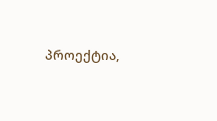პროექტია,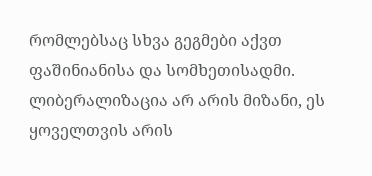რომლებსაც სხვა გეგმები აქვთ ფაშინიანისა და სომხეთისადმი. ლიბერალიზაცია არ არის მიზანი, ეს ყოველთვის არის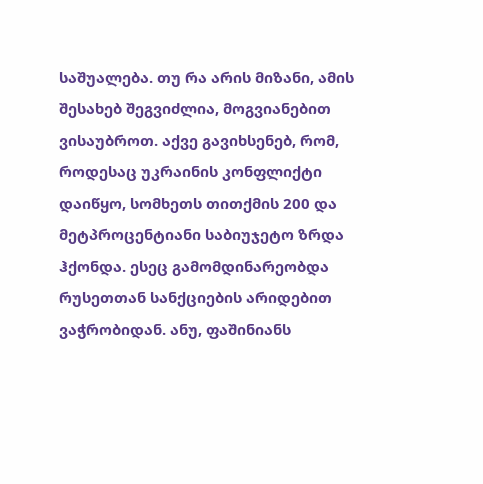საშუალება. თუ რა არის მიზანი, ამის შესახებ შეგვიძლია, მოგვიანებით ვისაუბროთ. აქვე გავიხსენებ, რომ, როდესაც უკრაინის კონფლიქტი დაიწყო, სომხეთს თითქმის 200 და მეტპროცენტიანი საბიუჯეტო ზრდა ჰქონდა. ესეც გამომდინარეობდა რუსეთთან სანქციების არიდებით ვაჭრობიდან. ანუ, ფაშინიანს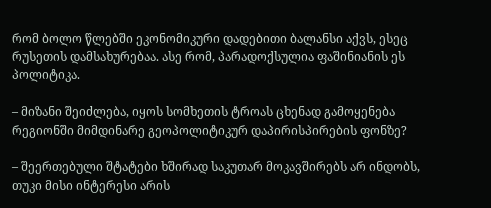რომ ბოლო წლებში ეკონომიკური დადებითი ბალანსი აქვს, ესეც რუსეთის დამსახურებაა. ასე რომ, პარადოქსულია ფაშინიანის ეს პოლიტიკა.

– მიზანი შეიძლება, იყოს სომხეთის ტროას ცხენად გამოყენება რეგიონში მიმდინარე გეოპოლიტიკურ დაპირისპირების ფონზე?

– შეერთებული შტატები ხშირად საკუთარ მოკავშირებს არ ინდობს, თუკი მისი ინტერესი არის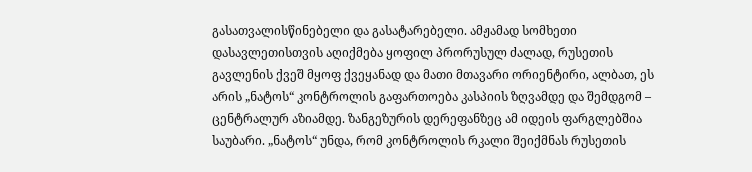გასათვალისწინებელი და გასატარებელი. ამჟამად სომხეთი დასავლეთისთვის აღიქმება ყოფილ პრორუსულ ძალად, რუსეთის გავლენის ქვეშ მყოფ ქვეყანად და მათი მთავარი ორიენტირი, ალბათ, ეს არის „ნატოს“ კონტროლის გაფართოება კასპიის ზღვამდე და შემდგომ – ცენტრალურ აზიამდე. ზანგეზურის დერეფანზეც ამ იდეის ფარგლებშია საუბარი. „ნატოს“ უნდა, რომ კონტროლის რკალი შეიქმნას რუსეთის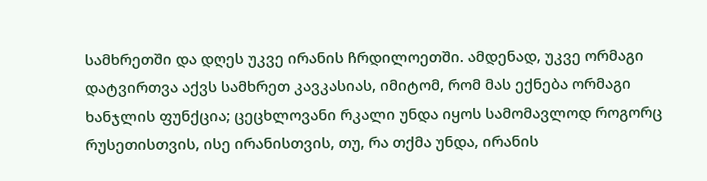სამხრეთში და დღეს უკვე ირანის ჩრდილოეთში. ამდენად, უკვე ორმაგი დატვირთვა აქვს სამხრეთ კავკასიას, იმიტომ, რომ მას ექნება ორმაგი ხანჯლის ფუნქცია; ცეცხლოვანი რკალი უნდა იყოს სამომავლოდ როგორც რუსეთისთვის, ისე ირანისთვის, თუ, რა თქმა უნდა, ირანის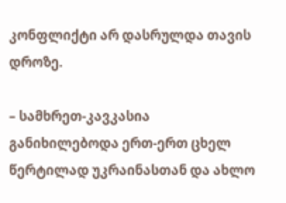კონფლიქტი არ დასრულდა თავის დროზე.

– სამხრეთ-კავკასია განიხილებოდა ერთ-ერთ ცხელ წერტილად უკრაინასთან და ახლო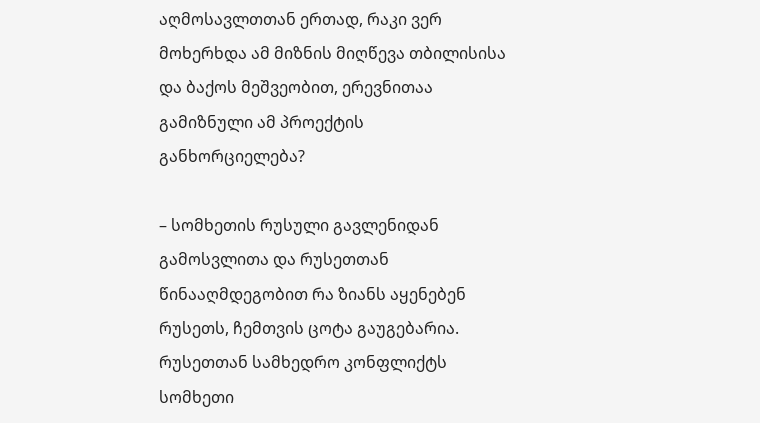აღმოსავლთთან ერთად, რაკი ვერ მოხერხდა ამ მიზნის მიღწევა თბილისისა და ბაქოს მეშვეობით, ერევნითაა გამიზნული ამ პროექტის განხორციელება?

– სომხეთის რუსული გავლენიდან გამოსვლითა და რუსეთთან წინააღმდეგობით რა ზიანს აყენებენ რუსეთს, ჩემთვის ცოტა გაუგებარია. რუსეთთან სამხედრო კონფლიქტს სომხეთი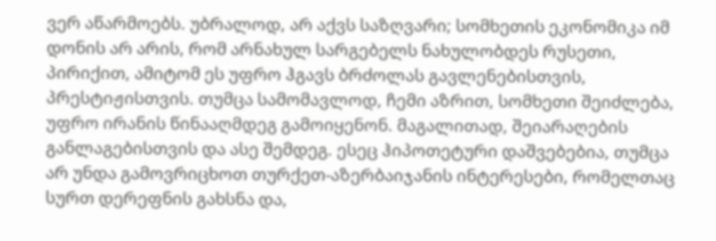ვერ აწარმოებს. უბრალოდ, არ აქვს საზღვარი; სომხეთის ეკონომიკა იმ დონის არ არის, რომ არნახულ სარგებელს ნახულობდეს რუსეთი, პირიქით, ამიტომ ეს უფრო ჰგავს ბრძოლას გავლენებისთვის, პრესტიჟისთვის. თუმცა სამომავლოდ, ჩემი აზრით, სომხეთი შეიძლება, უფრო ირანის წინააღმდეგ გამოიყენონ. მაგალითად, შეიარაღების განლაგებისთვის და ასე შემდეგ. ესეც ჰიპოთეტური დაშვებებია, თუმცა არ უნდა გამოვრიცხოთ თურქეთ-აზერბაიჯანის ინტერესები, რომელთაც სურთ დერეფნის გახსნა და,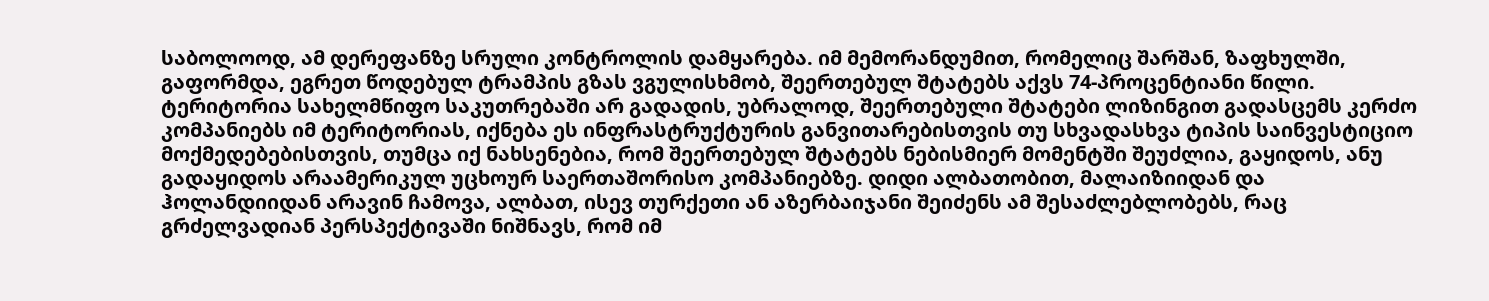საბოლოოდ, ამ დერეფანზე სრული კონტროლის დამყარება. იმ მემორანდუმით, რომელიც შარშან, ზაფხულში, გაფორმდა, ეგრეთ წოდებულ ტრამპის გზას ვგულისხმობ, შეერთებულ შტატებს აქვს 74-პროცენტიანი წილი. ტერიტორია სახელმწიფო საკუთრებაში არ გადადის, უბრალოდ, შეერთებული შტატები ლიზინგით გადასცემს კერძო კომპანიებს იმ ტერიტორიას, იქნება ეს ინფრასტრუქტურის განვითარებისთვის თუ სხვადასხვა ტიპის საინვესტიციო მოქმედებებისთვის, თუმცა იქ ნახსენებია, რომ შეერთებულ შტატებს ნებისმიერ მომენტში შეუძლია, გაყიდოს, ანუ გადაყიდოს არაამერიკულ უცხოურ საერთაშორისო კომპანიებზე. დიდი ალბათობით, მალაიზიიდან და ჰოლანდიიდან არავინ ჩამოვა, ალბათ, ისევ თურქეთი ან აზერბაიჯანი შეიძენს ამ შესაძლებლობებს, რაც გრძელვადიან პერსპექტივაში ნიშნავს, რომ იმ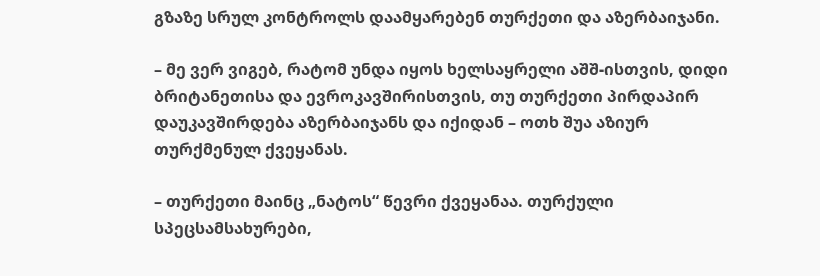გზაზე სრულ კონტროლს დაამყარებენ თურქეთი და აზერბაიჯანი.

– მე ვერ ვიგებ, რატომ უნდა იყოს ხელსაყრელი აშშ-ისთვის, დიდი ბრიტანეთისა და ევროკავშირისთვის, თუ თურქეთი პირდაპირ დაუკავშირდება აზერბაიჯანს და იქიდან – ოთხ შუა აზიურ თურქმენულ ქვეყანას.

– თურქეთი მაინც „ნატოს“ წევრი ქვეყანაა. თურქული სპეცსამსახურები,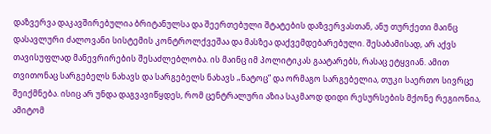დაზვერვა დაკავშირებულია ბრიტანულსა და შეერთებული შტატების დაზვერვასთან, ანუ თურქეთი მაინც დასავლური ძალოვანი სისტემის კონტროლქვეშაა და მასზეა დაქვემდებარებული. შესაბამისად, არ აქვს თავისუფლად მანევრირების შესაძლებლობა. ის მაინც იმ პოლიტიკას გაატარებს, რასაც ეტყვიან. ამით თვითონაც სარგებელს ნახავს და სარგებელს ნახავს „ნატოც“ და ორმაგო სარგებელია, თუკი საერთო სივრცე შეიქმნება. ისიც არ უნდა დაგვავიწყდეს, რომ ცენტრალური აზია საკმაოდ დიდი რესურსების მქონე რეგიონია, ამიტომ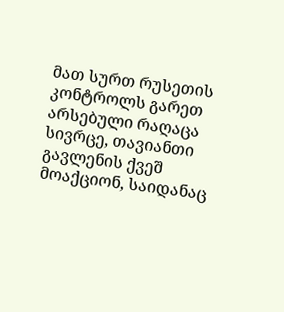მათ სურთ რუსეთის კონტროლს გარეთ არსებული რაღაცა სივრცე, თავიანთი გავლენის ქვეშ მოაქციონ, საიდანაც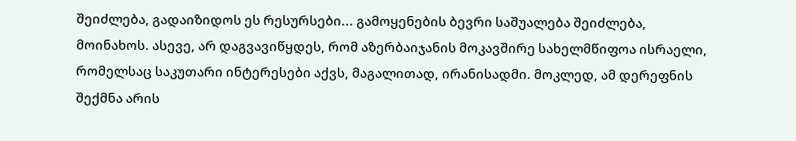შეიძლება, გადაიზიდოს ეს რესურსები... გამოყენების ბევრი საშუალება შეიძლება, მოინახოს. ასევე, არ დაგვავიწყდეს, რომ აზერბაიჯანის მოკავშირე სახელმწიფოა ისრაელი, რომელსაც საკუთარი ინტერესები აქვს, მაგალითად, ირანისადმი. მოკლედ, ამ დერეფნის შექმნა არის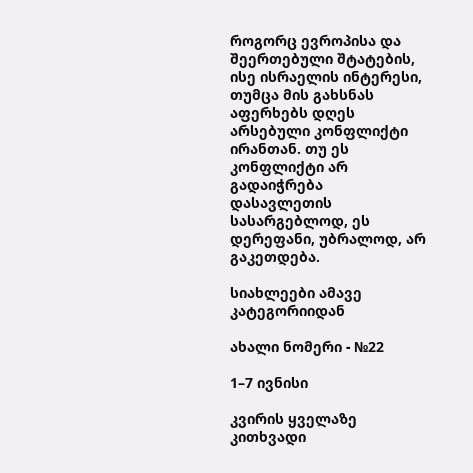როგორც ევროპისა და შეერთებული შტატების, ისე ისრაელის ინტერესი, თუმცა მის გახსნას აფერხებს დღეს არსებული კონფლიქტი ირანთან. თუ ეს კონფლიქტი არ გადაიჭრება დასავლეთის სასარგებლოდ, ეს დერეფანი, უბრალოდ, არ გაკეთდება.

სიახლეები ამავე კატეგორიიდან

ახალი ნომერი - №22

1–7 ივნისი

კვირის ყველაზე კითხვადი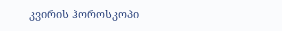კვირის ჰოროსკოპი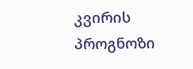კვირის პროგნოზი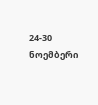24-30 ნოემბერი